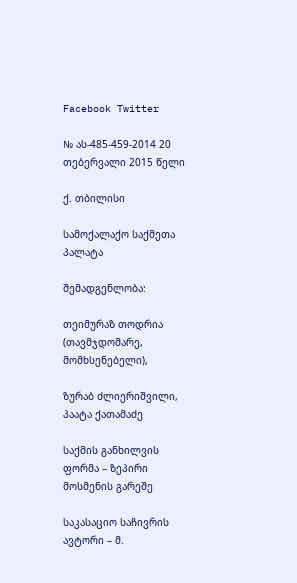Facebook Twitter

№ ას-485-459-2014 20 თებერვალი 2015 წელი

ქ. თბილისი

სამოქალაქო საქმეთა პალატა

შემადგენლობა:

თეიმურაზ თოდრია (თავმჯდომარე, მომხსენებელი),

ზურაბ ძლიერიშვილი, პაატა ქათამაძე

საქმის განხილვის ფორმა – ზეპირი მოსმენის გარეშე

საკასაციო საჩივრის ავტორი – მ.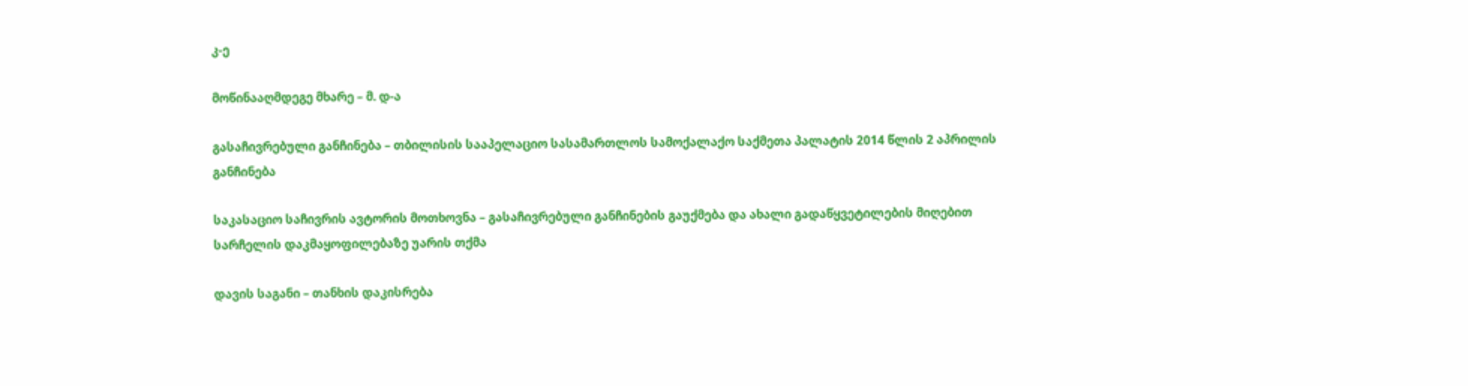კ-ე

მოწინააღმდეგე მხარე – მ. დ-ა

გასაჩივრებული განჩინება – თბილისის სააპელაციო სასამართლოს სამოქალაქო საქმეთა პალატის 2014 წლის 2 აპრილის განჩინება

საკასაციო საჩივრის ავტორის მოთხოვნა – გასაჩივრებული განჩინების გაუქმება და ახალი გადაწყვეტილების მიღებით სარჩელის დაკმაყოფილებაზე უარის თქმა

დავის საგანი – თანხის დაკისრება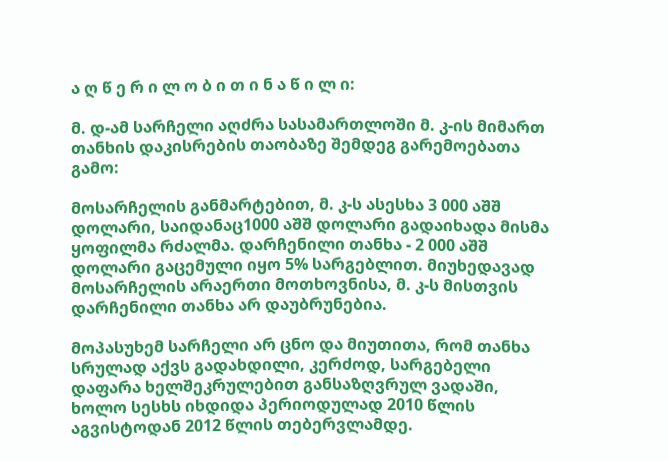ა ღ წ ე რ ი ლ ო ბ ი თ ი ნ ა წ ი ლ ი:

მ. დ-ამ სარჩელი აღძრა სასამართლოში მ. კ-ის მიმართ თანხის დაკისრების თაობაზე შემდეგ გარემოებათა გამო:

მოსარჩელის განმარტებით, მ. კ-ს ასესხა 3 000 აშშ დოლარი, საიდანაც1000 აშშ დოლარი გადაიხადა მისმა ყოფილმა რძალმა. დარჩენილი თანხა - 2 000 აშშ დოლარი გაცემული იყო 5% სარგებლით. მიუხედავად მოსარჩელის არაერთი მოთხოვნისა, მ. კ-ს მისთვის დარჩენილი თანხა არ დაუბრუნებია.

მოპასუხემ სარჩელი არ ცნო და მიუთითა, რომ თანხა სრულად აქვს გადახდილი, კერძოდ, სარგებელი დაფარა ხელშეკრულებით განსაზღვრულ ვადაში, ხოლო სესხს იხდიდა პერიოდულად 2010 წლის აგვისტოდან 2012 წლის თებერვლამდე.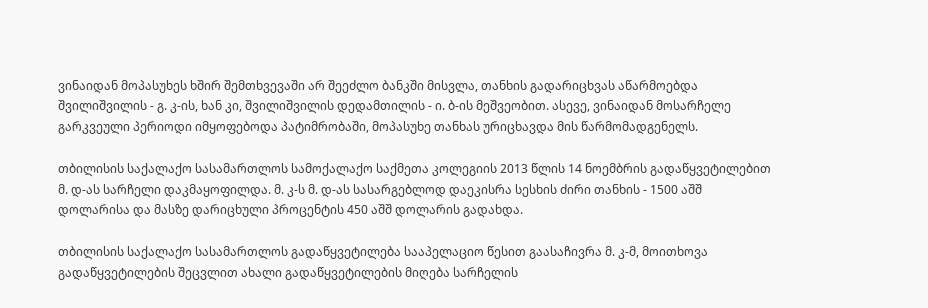ვინაიდან მოპასუხეს ხშირ შემთხვევაში არ შეეძლო ბანკში მისვლა, თანხის გადარიცხვას აწარმოებდა შვილიშვილის - გ. კ-ის, ხან კი, შვილიშვილის დედამთილის - ი. ბ-ის მეშვეობით. ასევე, ვინაიდან მოსარჩელე გარკვეული პერიოდი იმყოფებოდა პატიმრობაში, მოპასუხე თანხას ურიცხავდა მის წარმომადგენელს.

თბილისის საქალაქო სასამართლოს სამოქალაქო საქმეთა კოლეგიის 2013 წლის 14 ნოემბრის გადაწყვეტილებით მ. დ-ას სარჩელი დაკმაყოფილდა. მ. კ-ს მ. დ-ას სასარგებლოდ დაეკისრა სესხის ძირი თანხის - 1500 აშშ დოლარისა და მასზე დარიცხული პროცენტის 450 აშშ დოლარის გადახდა.

თბილისის საქალაქო სასამართლოს გადაწყვეტილება სააპელაციო წესით გაასაჩივრა მ. კ-მ, მოითხოვა გადაწყვეტილების შეცვლით ახალი გადაწყვეტილების მიღება სარჩელის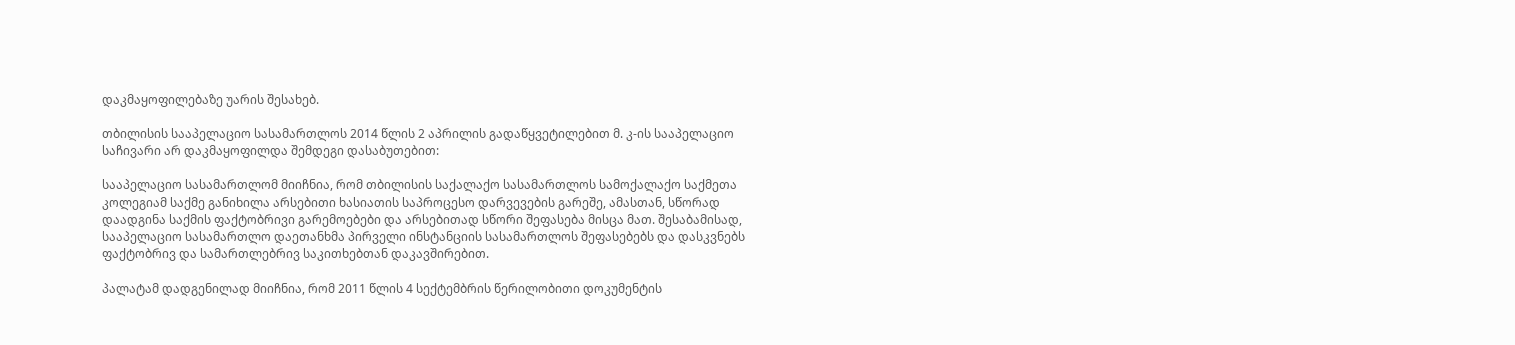დაკმაყოფილებაზე უარის შესახებ.

თბილისის სააპელაციო სასამართლოს 2014 წლის 2 აპრილის გადაწყვეტილებით მ. კ-ის სააპელაციო საჩივარი არ დაკმაყოფილდა შემდეგი დასაბუთებით:

სააპელაციო სასამართლომ მიიჩნია, რომ თბილისის საქალაქო სასამართლოს სამოქალაქო საქმეთა კოლეგიამ საქმე განიხილა არსებითი ხასიათის საპროცესო დარვევების გარეშე, ამასთან, სწორად დაადგინა საქმის ფაქტობრივი გარემოებები და არსებითად სწორი შეფასება მისცა მათ. შესაბამისად, სააპელაციო სასამართლო დაეთანხმა პირველი ინსტანციის სასამართლოს შეფასებებს და დასკვნებს ფაქტობრივ და სამართლებრივ საკითხებთან დაკავშირებით.

პალატამ დადგენილად მიიჩნია, რომ 2011 წლის 4 სექტემბრის წერილობითი დოკუმენტის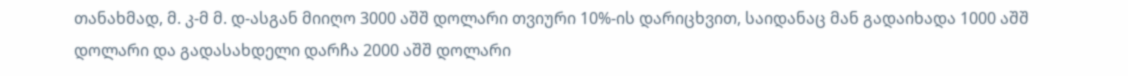თანახმად, მ. კ-მ მ. დ-ასგან მიიღო 3000 აშშ დოლარი თვიური 10%-ის დარიცხვით, საიდანაც მან გადაიხადა 1000 აშშ დოლარი და გადასახდელი დარჩა 2000 აშშ დოლარი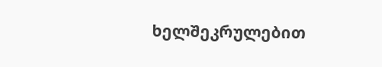ხელშეკრულებით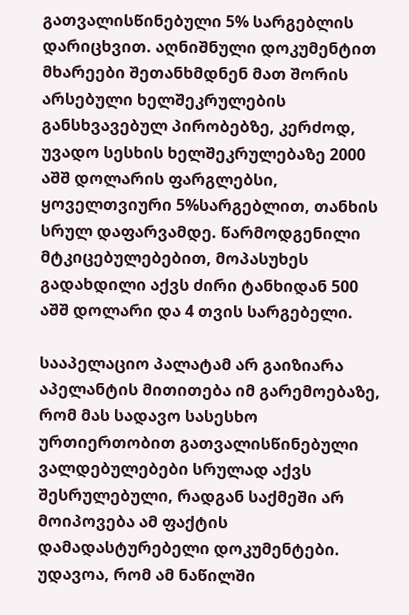გათვალისწინებული 5% სარგებლის დარიცხვით. აღნიშნული დოკუმენტით მხარეები შეთანხმდნენ მათ შორის არსებული ხელშეკრულების განსხვავებულ პირობებზე, კერძოდ, უვადო სესხის ხელშეკრულებაზე 2000 აშშ დოლარის ფარგლებსი, ყოველთვიური 5%სარგებლით, თანხის სრულ დაფარვამდე. წარმოდგენილი მტკიცებულებებით, მოპასუხეს გადახდილი აქვს ძირი ტანხიდან 500 აშშ დოლარი და 4 თვის სარგებელი.

სააპელაციო პალატამ არ გაიზიარა აპელანტის მითითება იმ გარემოებაზე, რომ მას სადავო სასესხო ურთიერთობით გათვალისწინებული ვალდებულებები სრულად აქვს შესრულებული, რადგან საქმეში არ მოიპოვება ამ ფაქტის დამადასტურებელი დოკუმენტები. უდავოა, რომ ამ ნაწილში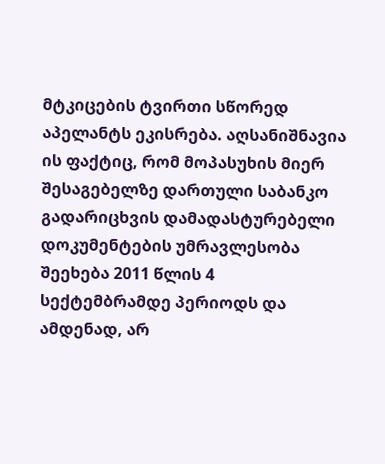მტკიცების ტვირთი სწორედ აპელანტს ეკისრება. აღსანიშნავია ის ფაქტიც, რომ მოპასუხის მიერ შესაგებელზე დართული საბანკო გადარიცხვის დამადასტურებელი დოკუმენტების უმრავლესობა შეეხება 2011 წლის 4 სექტემბრამდე პერიოდს და ამდენად, არ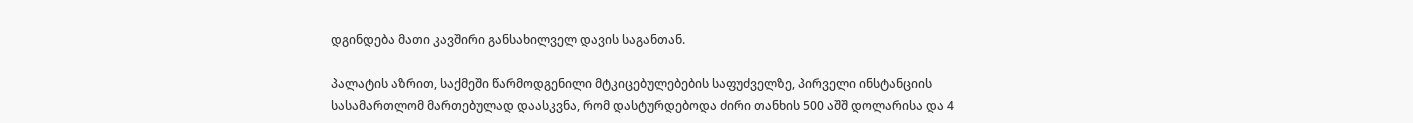დგინდება მათი კავშირი განსახილველ დავის საგანთან.

პალატის აზრით, საქმეში წარმოდგენილი მტკიცებულებების საფუძველზე, პირველი ინსტანციის სასამართლომ მართებულად დაასკვნა, რომ დასტურდებოდა ძირი თანხის 500 აშშ დოლარისა და 4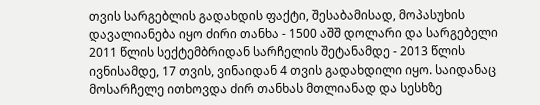თვის სარგებლის გადახდის ფაქტი, შესაბამისად, მოპასუხის დავალიანება იყო ძირი თანხა - 1500 აშშ დოლარი და სარგებელი 2011 წლის სექტემბრიდან სარჩელის შეტანამდე - 2013 წლის ივნისამდე, 17 თვის, ვინაიდან 4 თვის გადახდილი იყო. საიდანაც მოსარჩელე ითხოვდა ძირ თანხას მთლიანად და სესხზე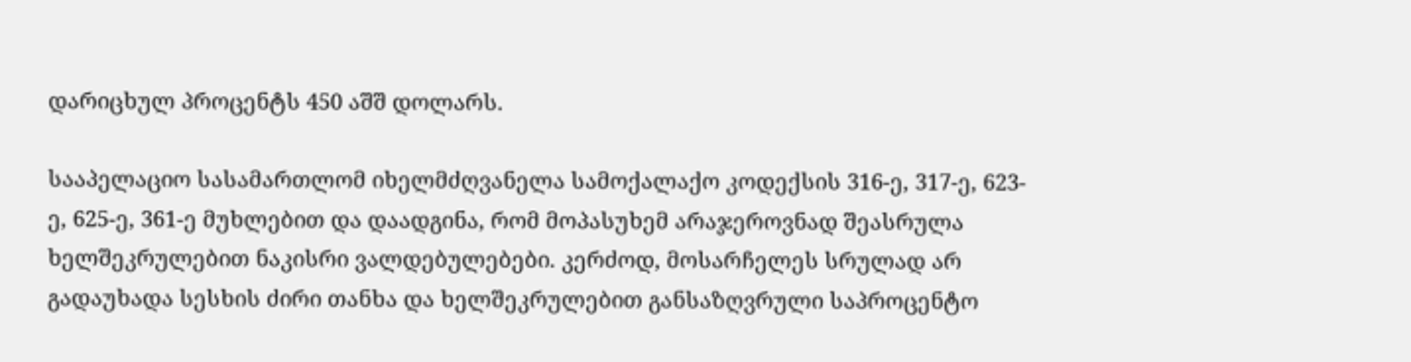დარიცხულ პროცენტს 450 აშშ დოლარს.

სააპელაციო სასამართლომ იხელმძღვანელა სამოქალაქო კოდექსის 316-ე, 317-ე, 623-ე, 625-ე, 361-ე მუხლებით და დაადგინა, რომ მოპასუხემ არაჯეროვნად შეასრულა ხელშეკრულებით ნაკისრი ვალდებულებები. კერძოდ, მოსარჩელეს სრულად არ გადაუხადა სესხის ძირი თანხა და ხელშეკრულებით განსაზღვრული საპროცენტო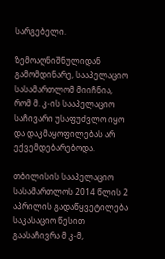სარგებელი.

ზემოაღნიშნულიდან გამომდინარე, სააპელაციო სასამართლომ მიიჩნია, რომ მ. კ-ის სააპელაციო საჩივარი უსაფუძვლო იყო და დაკმაყოფილებას არ ექვემდებარებოდა.

თბილისის სააპელაციო სასამართლოს 2014 წლის 2 აპრილის გადაწყვეტილება საკასაციო წესით გაასაჩივრა მ კ-მ,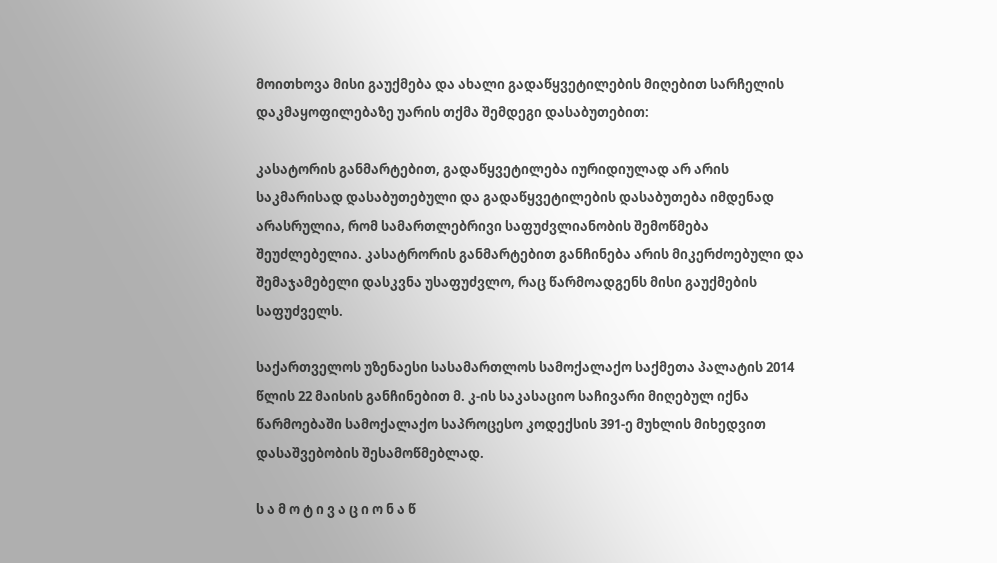მოითხოვა მისი გაუქმება და ახალი გადაწყვეტილების მიღებით სარჩელის დაკმაყოფილებაზე უარის თქმა შემდეგი დასაბუთებით:

კასატორის განმარტებით, გადაწყვეტილება იურიდიულად არ არის საკმარისად დასაბუთებული და გადაწყვეტილების დასაბუთება იმდენად არასრულია, რომ სამართლებრივი საფუძვლიანობის შემოწმება შეუძლებელია. კასატრორის განმარტებით განჩინება არის მიკერძოებული და შემაჯამებელი დასკვნა უსაფუძვლო, რაც წარმოადგენს მისი გაუქმების საფუძველს.

საქართველოს უზენაესი სასამართლოს სამოქალაქო საქმეთა პალატის 2014 წლის 22 მაისის განჩინებით მ. კ-ის საკასაციო საჩივარი მიღებულ იქნა წარმოებაში სამოქალაქო საპროცესო კოდექსის 391-ე მუხლის მიხედვით დასაშვებობის შესამოწმებლად.

ს ა მ ო ტ ი ვ ა ც ი ო ნ ა წ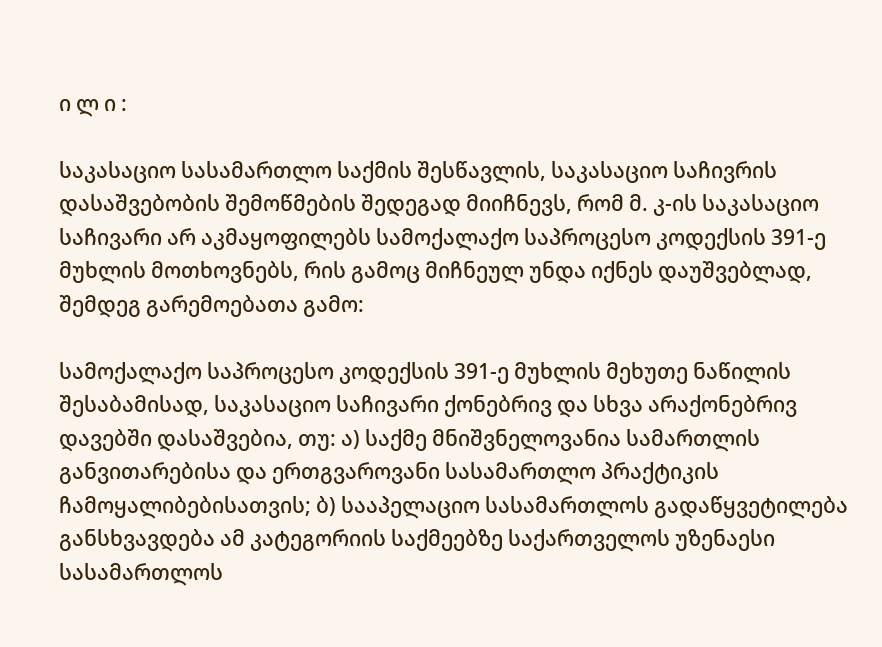ი ლ ი :

საკასაციო სასამართლო საქმის შესწავლის, საკასაციო საჩივრის დასაშვებობის შემოწმების შედეგად მიიჩნევს, რომ მ. კ-ის საკასაციო საჩივარი არ აკმაყოფილებს სამოქალაქო საპროცესო კოდექსის 391-ე მუხლის მოთხოვნებს, რის გამოც მიჩნეულ უნდა იქნეს დაუშვებლად, შემდეგ გარემოებათა გამო:

სამოქალაქო საპროცესო კოდექსის 391-ე მუხლის მეხუთე ნაწილის შესაბამისად, საკასაციო საჩივარი ქონებრივ და სხვა არაქონებრივ დავებში დასაშვებია, თუ: ა) საქმე მნიშვნელოვანია სამართლის განვითარებისა და ერთგვაროვანი სასამართლო პრაქტიკის ჩამოყალიბებისათვის; ბ) სააპელაციო სასამართლოს გადაწყვეტილება განსხვავდება ამ კატეგორიის საქმეებზე საქართველოს უზენაესი სასამართლოს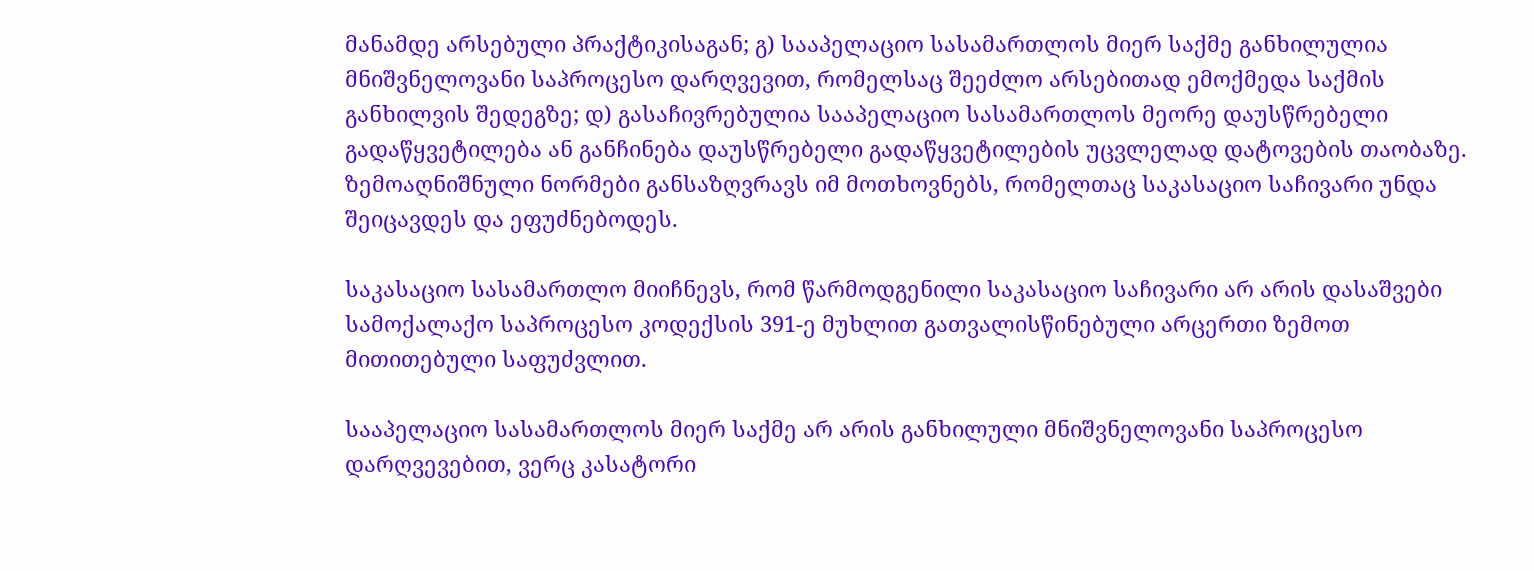მანამდე არსებული პრაქტიკისაგან; გ) სააპელაციო სასამართლოს მიერ საქმე განხილულია მნიშვნელოვანი საპროცესო დარღვევით, რომელსაც შეეძლო არსებითად ემოქმედა საქმის განხილვის შედეგზე; დ) გასაჩივრებულია სააპელაციო სასამართლოს მეორე დაუსწრებელი გადაწყვეტილება ან განჩინება დაუსწრებელი გადაწყვეტილების უცვლელად დატოვების თაობაზე. ზემოაღნიშნული ნორმები განსაზღვრავს იმ მოთხოვნებს, რომელთაც საკასაციო საჩივარი უნდა შეიცავდეს და ეფუძნებოდეს.

საკასაციო სასამართლო მიიჩნევს, რომ წარმოდგენილი საკასაციო საჩივარი არ არის დასაშვები სამოქალაქო საპროცესო კოდექსის 391-ე მუხლით გათვალისწინებული არცერთი ზემოთ მითითებული საფუძვლით.

სააპელაციო სასამართლოს მიერ საქმე არ არის განხილული მნიშვნელოვანი საპროცესო დარღვევებით, ვერც კასატორი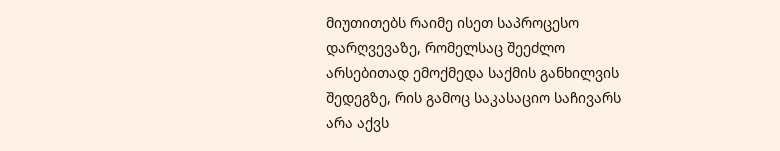მიუთითებს რაიმე ისეთ საპროცესო დარღვევაზე, რომელსაც შეეძლო არსებითად ემოქმედა საქმის განხილვის შედეგზე, რის გამოც საკასაციო საჩივარს არა აქვს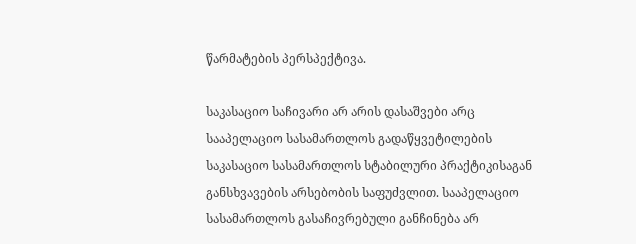წარმატების პერსპექტივა.

საკასაციო საჩივარი არ არის დასაშვები არც სააპელაციო სასამართლოს გადაწყვეტილების საკასაციო სასამართლოს სტაბილური პრაქტიკისაგან განსხვავების არსებობის საფუძვლით. სააპელაციო სასამართლოს გასაჩივრებული განჩინება არ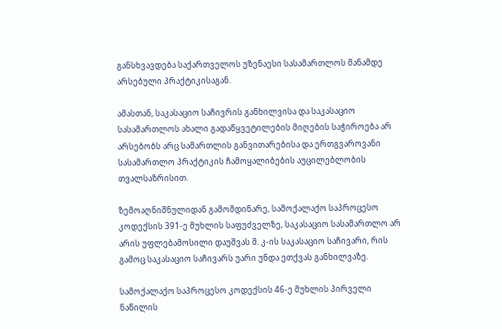განსხვავდება საქართველოს უზენაესი სასამართლოს მანამდე არსებული პრაქტიკისაგან.

ამასთან, საკასაციო საჩივრის განხილვისა და საკასაციო სასამართლოს ახალი გადაწყვეტილების მიღების საჭიროება არ არსებობს არც სამართლის განვითარებისა და ერთგვაროვანი სასამართლო პრაქტიკის ჩამოყალიბების აუცილებლობის თვალსაზრისით.

ზემოაღნიშნულიდან გამომდინარე, სამოქალაქო საპროცესო კოდექსის 391-ე მუხლის საფუძველზე, საკასაციო სასამართლო არ არის უფლებამოსილი დაუშვას მ. კ-ის საკასაციო საჩივარი, რის გამოც საკასაციო საჩივარს უარი უნდა ეთქვას განხილვაზე.

სამოქალაქო საპროცესო კოდექსის 46-ე მუხლის პირველი ნაწილის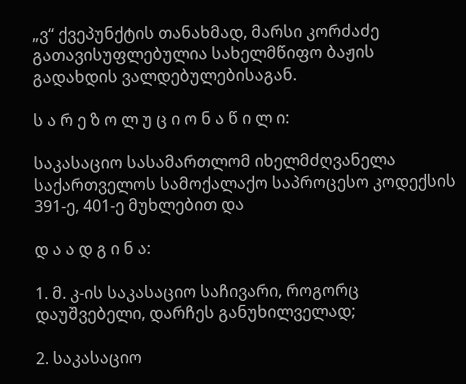„ვ“ ქვეპუნქტის თანახმად, მარსი კორძაძე გათავისუფლებულია სახელმწიფო ბაჟის გადახდის ვალდებულებისაგან.

ს ა რ ე ზ ო ლ უ ც ი ო ნ ა წ ი ლ ი:

საკასაციო სასამართლომ იხელმძღვანელა საქართველოს სამოქალაქო საპროცესო კოდექსის 391-ე, 401-ე მუხლებით და

დ ა ა დ გ ი ნ ა:

1. მ. კ-ის საკასაციო საჩივარი, როგორც დაუშვებელი, დარჩეს განუხილველად;

2. საკასაციო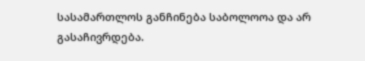სასამართლოს განჩინება საბოლოოა და არ გასაჩივრდება.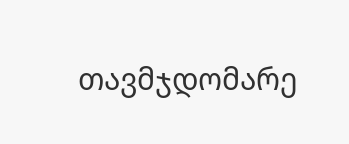თავმჯდომარე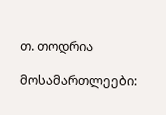თ. თოდრია

მოსამართლეები: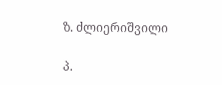ზ. ძლიერიშვილი

პ.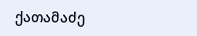ქათამაძე